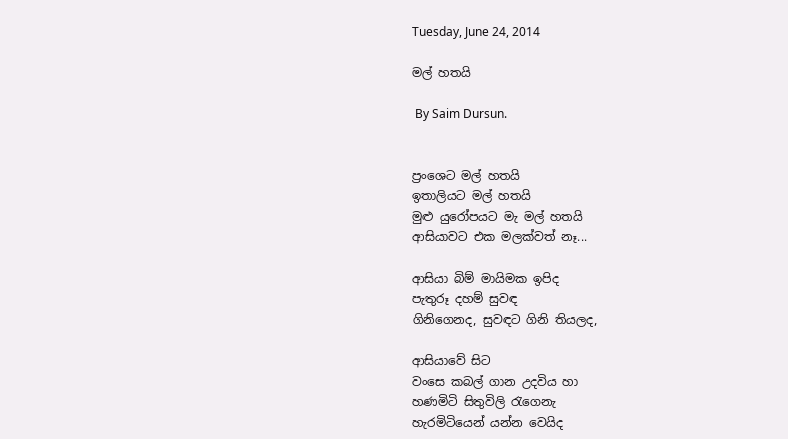Tuesday, June 24, 2014

මල් හතයි

 By Saim Dursun.


ප්‍රංශෙට මල් හතයි
ඉතාලියට මල් හතයි
මුළු යුරෝපයට මැ මල් හතයි
ආසියාවට එක මලක්වත් නෑ...

ආසියා බිම් මායිමක ඉපිද
පැතුරූ දහම් සුවඳ
ගිනිගෙනද, සුවඳට ගිනි තියලද,

ආසියාවේ සිට
වංසෙ කබල් ගාන උදවිය හා
හණමිටි සිතුවිලි රැගෙනැ
හැරමිටියෙන් යන්න වෙයිද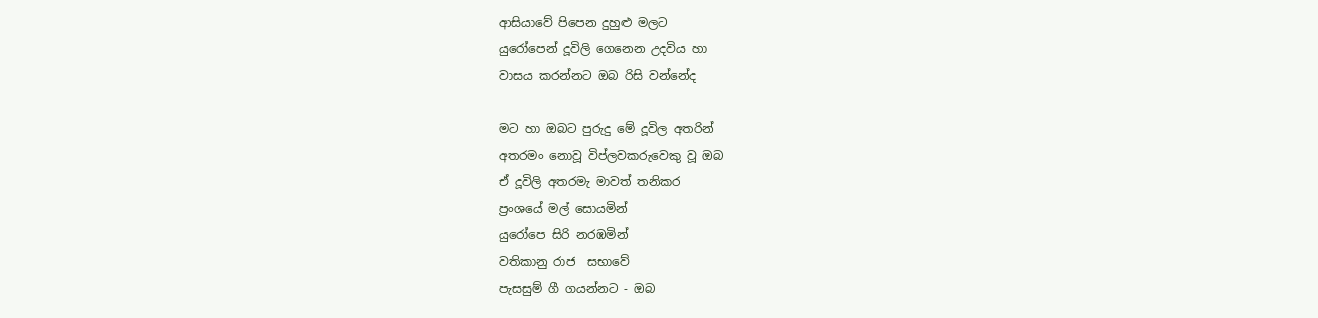ආසියාවේ පිපෙන දුහුළු මලට
යුරෝපෙන් දූවිලි ගෙනෙන උදවිය හා
වාසය කරන්නට ඔබ රිසි වන්නේද

මට හා ඔබට පුරුදු මේ දූවිල අතරින්
අතරමං නොවූ විප්ලවකරුවෙකු වූ ඔබ
ඒ දූවිලි අතරමැ මාවත් තනිකර
ප්‍රංශයේ මල් සොයමින්
යුරෝපෙ සිරි නරඹමින්
වතිකානු රාජ  සභාවේ
පැසසුම් ගී ගයන්නට - ඔබ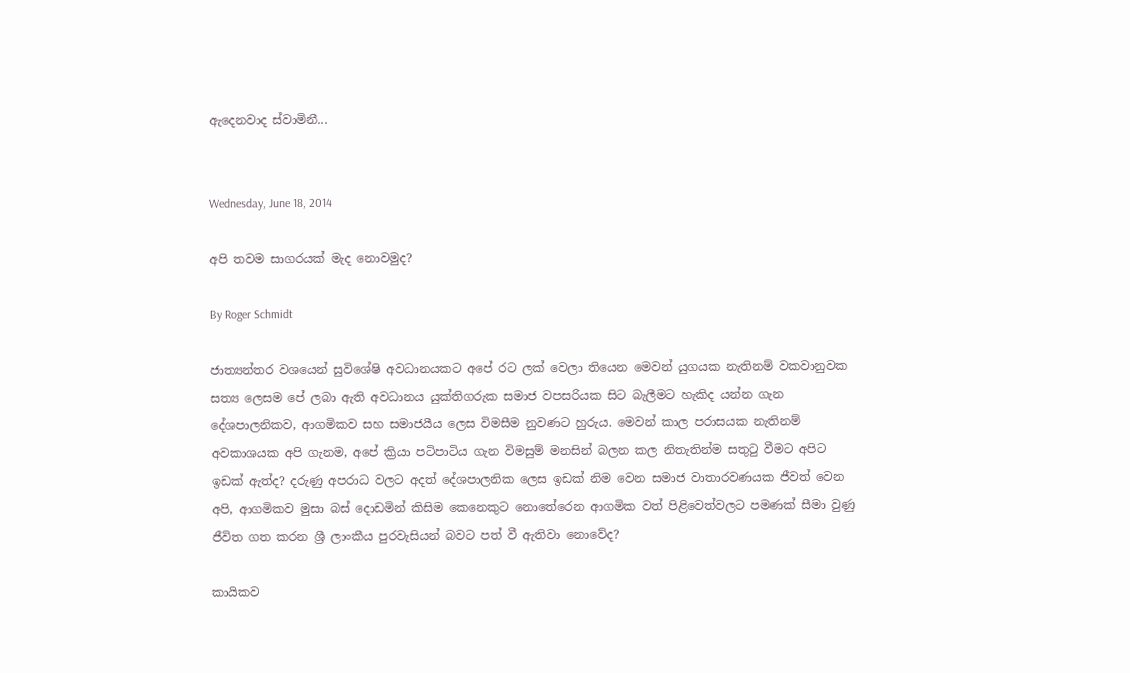ඇදෙනවාද ස්වාමිනී...


Wednesday, June 18, 2014

අපි තවම සාගරයක් මැද නොවමුද?

By Roger Schmidt

ජාත්‍යන්තර වශයෙන් සුවිශේෂි අවධානයකට අපේ රට ලක් වෙලා තියෙන මෙවන් යුගයක නැතිනම් වකවානුවක සත්‍ය ලෙසම පේ ලබා ඇති අවධානය යුක්තිගරුක සමාජ වපසරියක සිට බැලීමට හැකිද යන්න ගැන දේශපාලනිකව, ආගමිකව සහ සමාජයීය ලෙස විමසීම නුවණට හුරුය. මෙවන් කාල පරාසයක නැතිනම් අවකාශයක අපි ගැනම, අපේ ක්‍රියා පටිපාටිය ගැන විමසුම් මනසින් බලන කල නිතැතින්ම සතුටු වීමට අපිට ඉඩක් ඇත්ද? දරුණු අපරාධ වලට අදත් දේශපාලනික ලෙස ඉඩක් නිම වෙන සමාජ වාතාරවණයක ජීවත් වෙන අපි, ආගමිකව මුසා බස් දොඩමින් කිසිම කෙනෙකුට නොතේරෙන ආගමික වත් පිළිවෙත්වලට පමණක් සීමා වුණු ජීවිත ගත කරන ශ්‍රී ලාංකීය පුරවැසියන් බවට පත් වී ඇතිවා නොවේද?

කායිකව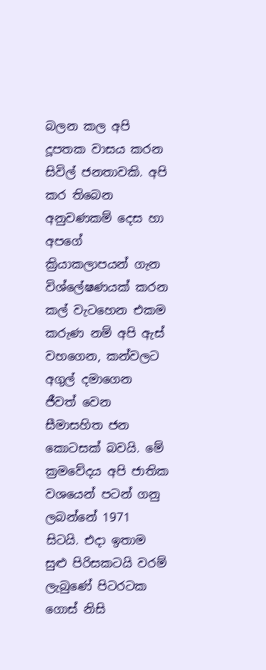බලන කල අපි දූපතක වාසය කරන සිවිල් ජනතාවකි. අපි කර තිබෙන අනුවණකම් දෙස හා අපගේ ක්‍රියාකලාපයන් ගැන විශ්ලේෂණයක් කරන කල් වැටහෙන එකම කරුණ නම් අපි ඇස් වහගෙන, කන්වලට අගුල් දමාගෙන ජීවත් වෙන සීමාසහිත ජන කොටසක් බවයි. මේ ක්‍රමවේදය අපි ජාතික වශයෙන් පටන් ගනු ලබන්නේ 1971 සිටයි. එදා ඉතාම සුළු පිරිසකටයි වරම් ලැබුණේ පිටරටක ගොස් නිසි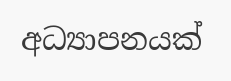අධ්‍යාපනයක්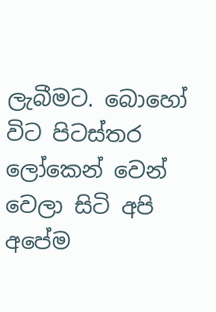ලැබීමට. බොහෝ විට පිටස්තර ලෝකෙන් වෙන් වෙලා සිටි අපි අපේම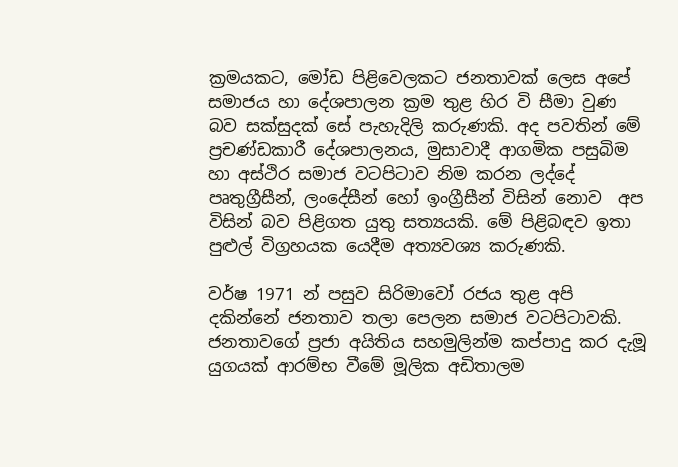ක්‍රමයකට, මෝඩ පිළිවෙලකට ජනතාවක් ලෙස අපේ සමාජය හා දේශපාලන ක්‍රම තුළ හිර වි සීමා වුණ බව සක්සුදක් සේ පැහැදිලි කරුණකි. අද පවතින් මේ ප්‍රචණ්ඩකාරී දේශපාලනය, මුසාවාදී ආගමික පසුබිම හා අස්ථිර සමාජ වටපිටාව නිම කරන ලද්දේ පෘතුග්‍රීසීන්, ලංදේසීන් හෝ ඉංග්‍රීසීන් විසින් නොව  අප විසින් බව පිළිගත යුතු සත්‍යයකි. මේ පිළිබඳව ඉතා පුළුල් විග්‍රහයක යෙදීම අත්‍යවශ්‍ය කරුණකි.

වර්ෂ 1971 න් පසුව සිරිමාවෝ රජය තුළ අපි දකින්නේ ජනතාව තලා පෙලන සමාජ වටපිටාවකි. ජනතාවගේ ප්‍රජා අයිතිය සහමුලින්ම කප්පාදු කර දැමූ යුගයක් ආරම්භ වීමේ මූලික අඩිතාලම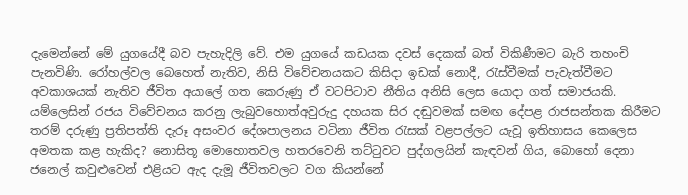දැමෙන්නේ මේ යුගයේදී බව පැහැදිලි වේ. එම යුගයේ කඩයක දවස් දෙකක් බත් විකිණීමට බැරි තහංචි පැනවිණි. රෝහල්වල බෙහෙත් නැතිව, නිසි විවේචනයකට කිසිදා ඉඩක් නොදී, රැස්වීමක් පැවැත්වීමට අවකාශයක් නැතිව ජීවිත අයාලේ ගත කෙරුණු ඒ වටපිටාව නීතිය අනිසි ලෙස යොදා ගත් සමාජයකි. යම්ලෙසින් රජය විවේචනය කරනු ලැබුවහොත්අවුරුදු දහයක සිර දඬුවමක් සමඟ දේපළ රාජසන්තක කිරීමට තරම් දරුණු ප්‍රතිපත්ති දැරූ අසංවර දේශපාලනය වටිනා ජීවිත රැසක් වළපල්ලට යැවූ ඉතිහාසය කෙලෙස අමතක කළ හැකිද? නොසිතූ මොහොතවල හතරවෙනි තට්ටුවට පුද්ගලයින් කැඳවන් ගිය, බොහෝ දෙනා ජනෙල් කවුළුවෙන් එළියට ඇද දැමූ ජීවිතවලට වග කියන්නේ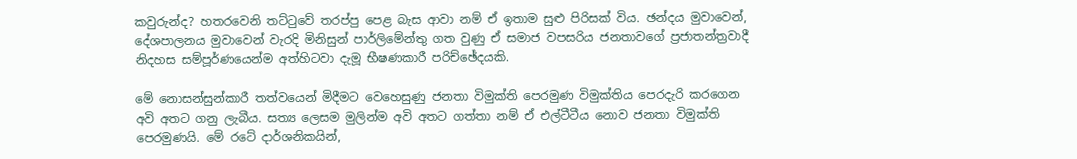කවුරුන්ද? හතරවෙනි තට්ටුවේ තරප්පු පෙළ බැස ආවා නම් ඒ ඉතාම සුළු පිරිසක් විය. ඡන්දය මුවාවෙන්, දේශපාලනය මුවාවෙන් වැරදි මිනිසුන් පාර්ලිමේන්තු ගත වුණු ඒ සමාජ වපසරිය ජනතාවගේ ප්‍රජාතන්ත්‍රවාදී නිදහස සම්පූර්ණයෙන්ම අත්හිටවා දැමූ භීෂණකාරී පරිච්ඡේදයකි.

මේ නොසන්සුන්කාරී තත්වයෙන් මිදීමට වෙහෙසුණු ජනතා විමුක්ති පෙරමුණ විමුක්තිය පෙරදැරි කරගෙන අවි අතට ගනු ලැබීය. සත්‍ය ලෙසම මුලින්ම අවි අතට ගත්තා නම් ඒ එල්ටීටීය නොව ජනතා විමුක්ති පෙරමුණයි. මේ රටේ දාර්ශනිකයින්,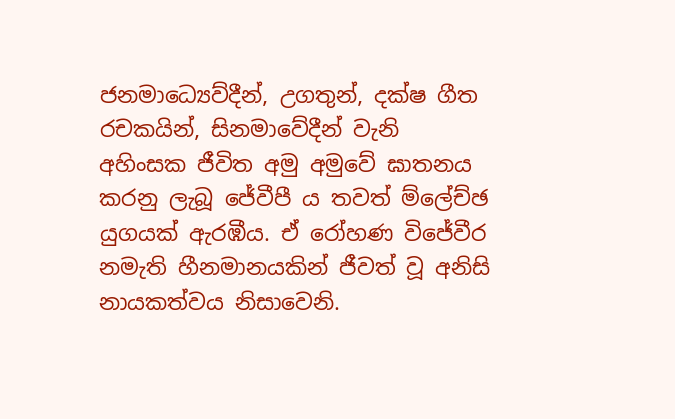ජනමාධ්‍යෙව්දීන්, උගතුන්, දක්ෂ ගීත රචකයින්, සිනමාවේදීන් වැනි අහිංසක ජීවිත අමු අමුවේ ඝාතනය කරනු ලැබූ ජේවීපී ය තවත් ම්ලේච්ඡ යුගයක් ඇරඹීය. ඒ රෝහණ විජේවීර නමැති හීනමානයකින් ජීවත් වූ අනිසි නායකත්වය නිසාවෙනි.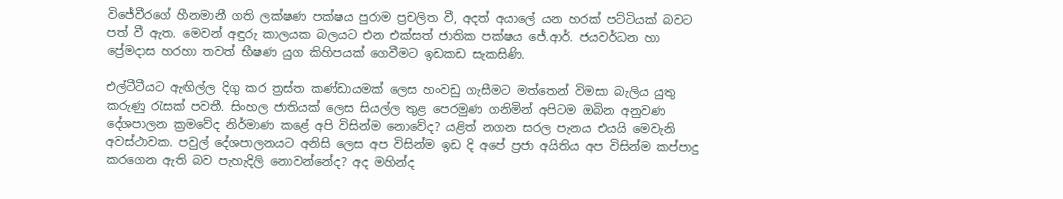විජේවීරගේ හීනමානී ගති ලක්ෂණ පක්ෂය පුරාම ප්‍රචලිත වී, අදත් අයාලේ යන හරක් පට්ටියක් බවට පත් වී ඇත. මෙවන් අඳුරු කාලයක බලයට එන එක්සත් ජාතික පක්ෂය ජේ.ආර්. ජයවර්ධන හා ප්‍රේමදාස හරහා තවත් භීෂණ යුග කිහිපයක් ගෙවීමට ඉඩකඩ සැකසිණි.

එල්ටීටීයට ඇඟිල්ල දිගු කර ත්‍රස්ත කණ්ඩායමක් ලෙස හංවඩු ගැසීමට මත්තෙන් විමසා බැලිය යුතු කරුණු රැසක් පවතී. සිංහල ජාතියක් ලෙස සියල්ල තුළ පෙරමුණ ගනිමින් අපිටම ඔබින අනුවණ දේශපාලන ක්‍රමවේද නිර්මාණ කළේ අපි විසින්ම නොවේද? යළිත් නගන සරල පැනය එයයි මෙවැනි අවස්ථාවක. පවුල් දේශපාලනයට අනිසි ලෙස අප විසින්ම ඉඩ දි අපේ ප්‍රජා අයිතිය අප විසින්ම කප්පාදු කරගෙන ඇති බව පැහැදිලි නොවන්නේද? අද මහින්ද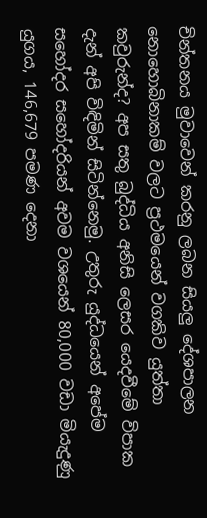චින්තනය මුවාවෙන් කරනු ලබන සියලු දේශපාලන නොහොබිනාකම් වලට ප්‍රථමයෙන් වගකිව යුත්තා කවුරුන්ද? අප සතු බුද්ධිය අනිසි ලෙසර යෙදවීමේ විපාක දැන් අපි විඳිමින් සිටින්නෙමු. උතුරු යුද්ධයෙන් අපේම සහෝදර සහෝදරියන් අවම වශයෙන් 80,000 වඩා මියැදුණු යුගය, 146,679 පමණ දෙනා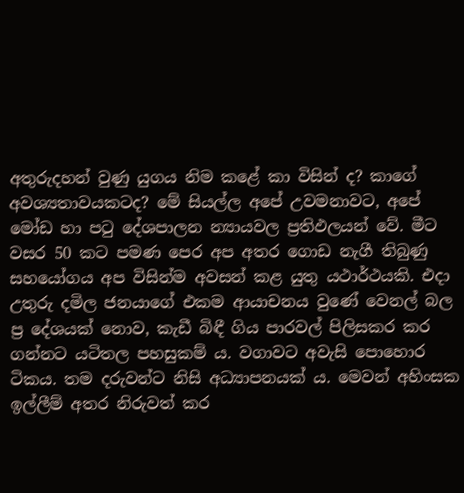අතුරුදහන් වුණු යුගය නිම කළේ කා විසින් ද? කාගේ අවශ්‍යතාවයකටද? මේ සියල්ල අපේ උවමනාවට, අපේ මෝඩ හා පටු දේශපාලන න්‍යායවල ප්‍රතිඵලයන් වේ. මීට වසර 50 කට පමණ පෙර අප අතර ගොඩ නැගී තිබුණු සහයෝගය අප විසින්ම අවසන් කළ යුතු යථාර්ථයකි. එදා උතුරු දමිල ජනයාගේ එකම ආයාචනය වුණේ වෙනල් බල ප්‍ර දේශයක් නොව, කැඩී බිඳී ගිය පාරවල් පිලිසකර කර ගන්නට යටිතල පහසුකම් ය. වගාවට අවැසි පොහොර ටිකය. තම දරුවන්ට නිසි අධ්‍යාපනයක් ය. මෙවන් අහිංසක ඉල්ලීම් අතර නිරුවත් කර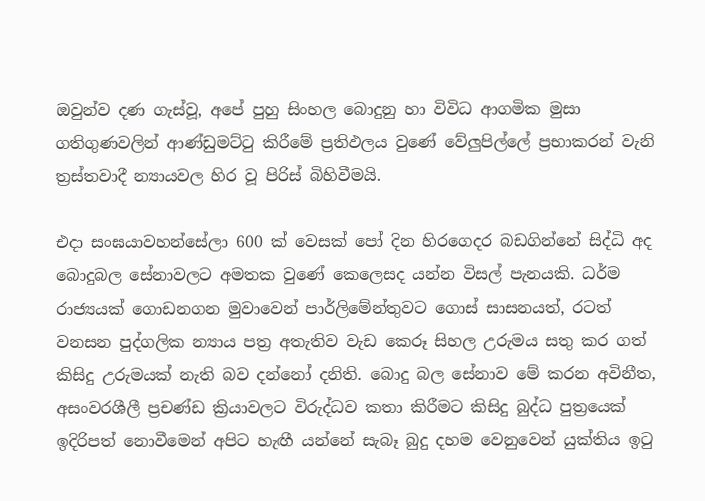ඔවුන්ව දණ ගැස්වූ, අපේ පුහු සිංහල බොදුනු හා විවිධ ආගමික මුසා ගතිගුණවලින් ආණ්ඩුමට්ටු කිරීමේ ප්‍රතිඵලය වුණේ වේලුපිල්ලේ ප්‍රභාකරන් වැනි ත්‍රස්තවාදී න්‍යායවල හිර වූ පිරිස් බිහිවීමයි.

එදා සංඝයාවහන්සේලා 600 ක් වෙසක් පෝ දින හිරගෙදර බඩගින්නේ සිද්ධි අද බොදුබල සේනාවලට අමතක වුණේ කෙලෙසද යන්න විසල් පැනයකි. ධර්ම රාජ්‍යයක් ගොඩනගන මුවාවෙන් පාර්ලිමේන්තුවට ගොස් සාසනයත්, රටත් වනසන පුද්ගලික න්‍යාය පත්‍ර අතැතිව වැඩ කෙරූ සිහල උරුමය සතු කර ගත් කිසිදු උරුමයක් නැති බව දන්නෝ දනිති. බොදු බල සේනාව මේ කරන අවිනීත, අසංවරශීලී ප්‍රචණ්ඩ ක්‍රියාවලට විරුද්ධව කතා කිරීමට කිසිදු බුද්ධ පුත්‍රයෙක් ඉදිරිපත් නොවීමෙන් අපිට හැඟී යන්නේ සැබෑ බුදු දහම වෙනුවෙන් යුක්තිය ඉටු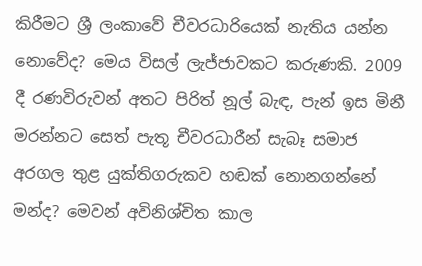කිරීමට ශ්‍රී ලංකාවේ චීවරධාරියෙක් නැතිය යන්න නොවේද? මෙය විසල් ලැජ්ජාවකට කරුණකි. 2009 දී රණවිරුවන් අතට පිරිත් නූල් බැඳ, පැන් ඉස මිනී මරන්නට සෙත් පැතූ චීවරධාරීන් සැබෑ සමාජ අරගල තුළ යුක්තිගරුකව හඬක් නොනගන්නේ මන්ද? මෙවන් අවිනිශ්චිත කාල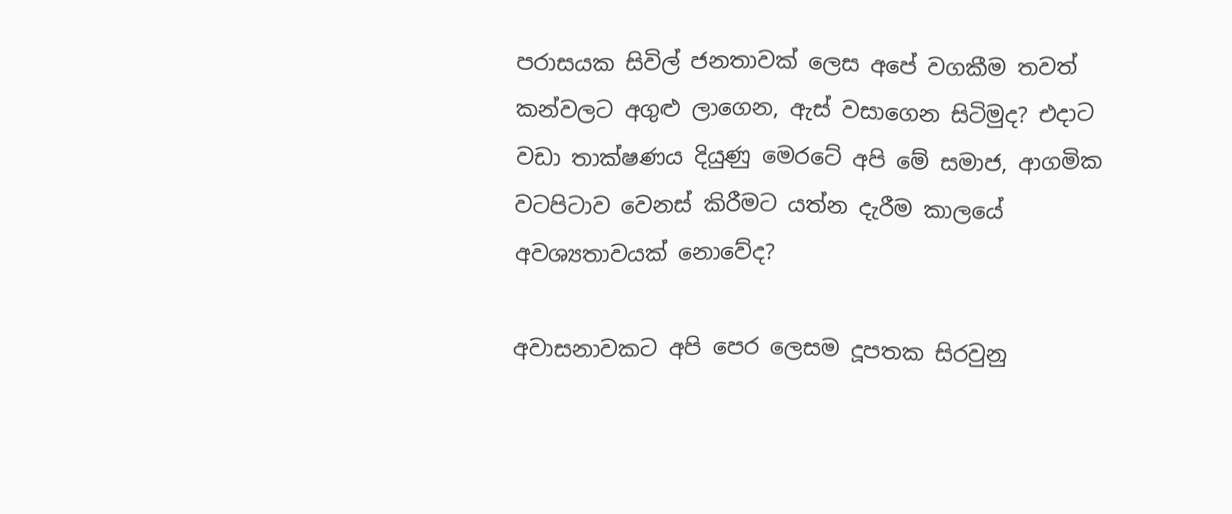පරාසයක සිවිල් ජනතාවක් ලෙස අපේ වගකීම තවත් කන්වලට අගුළු ලාගෙන, ඇස් වසාගෙන සිටිමුද? එදාට වඩා තාක්ෂණය දියුණු මෙරටේ අපි මේ සමාජ, ආගමික වටපිටාව වෙනස් කිරීමට යත්න දැරීම කාලයේ අවශ්‍යතාවයක් නොවේද?

අවාසනාවකට අපි පෙර ලෙසම දූපතක සිරවුනු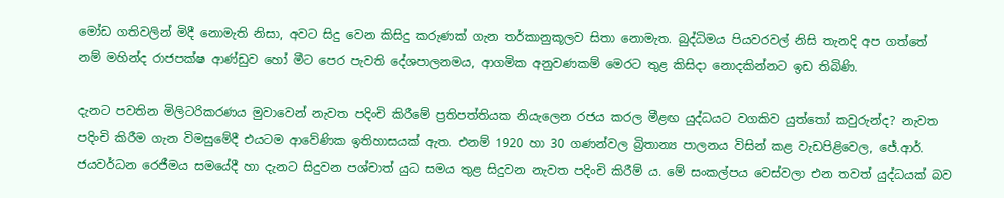මෝඩ ගතිවලින් මිදී නොමැති නිසා, අවට සිදු වෙන කිසිදු කරුණක් ගැන තර්කානුකූලව සිතා නොමැත. බුද්ධිමය පියවරවල් නිසි තැනදි අප ගත්තේ නම් මහින්ද රාජපක්ෂ ආණ්ඩුව හෝ මීට පෙර පැවති දේශපාලනමය, ආගමික අනුවණකම් මෙරට තුළ කිසිදා නොදකින්නට ඉඩ තිබිණි.

දැනට පවතින මිලිටරිකරණය මුවාවෙන් නැවත පදිංචි කිරීමේ ප්‍රතිපත්තියක නියැලෙන රජය කරල මීළඟ යුද්ධයට වගකිව යුත්තෝ කවුරුන්ද? නැවත පදිංචි කිරීම ගැන විමසුමේදී එයටම ආවේණික ඉතිහාසයක් ඇත. එනම් 1920 හා 30 ගණන්වල බ්‍රිතාන්‍ය පාලනය විසින් කළ වැඩපිළිවෙල, ජේ.ආර්. ජයවර්ධන රෙජීමය සමයේදී හා දැනට සිදුවන පශ්චාත් යුධ සමය තුළ සිදුවන නැවත පදිංචි කිරීම් ය. මේ සංකල්පය වෙස්වලා එන තවත් යුද්ධයක් බව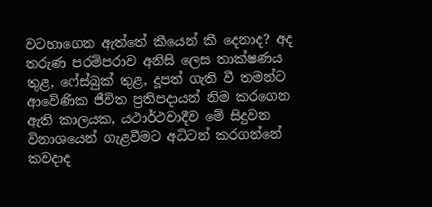වටහාගෙන ඇත්තේ කීයෙන් කී දෙනාද? අද තරුණ පරම්පරාව අනිසි ලෙස තාක්ෂණය තුළ, ෆේස්බුක් තුළ, දූපත් ගැති වී තමන්ට ආවේණික ජීවිත ප්‍රතිපදායන් නිම කරගෙන ඇති කාලයක, යථාර්ථවාදීව මේ සිදුවන විනාශයෙන් ගැළවීමට අධිටන් කරගන්නේ කවදාද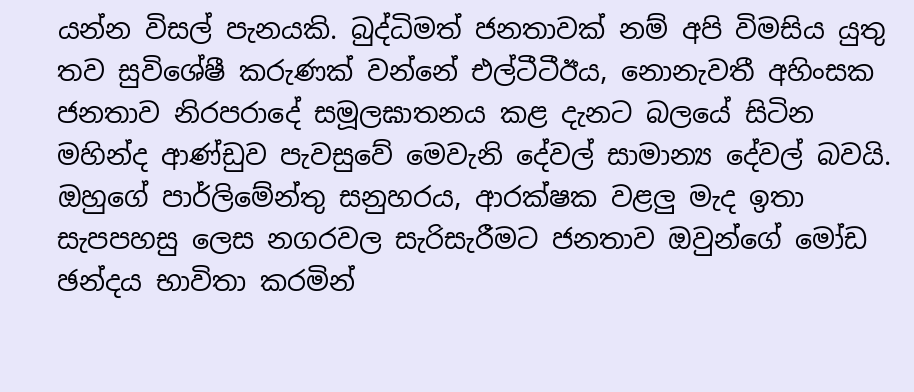යන්න විසල් පැනයකි. බුද්ධිමත් ජනතාවක් නම් අපි විමසිය යුතු තව සුවිශේෂී කරුණක් වන්නේ එල්ටීටීඊය, නොනැවතී අහිංසක ජනතාව නිරපරාදේ සමූලඝාතනය කළ දැනට බලයේ සිටින මහින්ද ආණ්ඩුව පැවසුවේ මෙවැනි දේවල් සාමාන්‍ය දේවල් බවයි. ඔහුගේ පාර්ලිමේන්තු සනුහරය, ආරක්ෂක වළලු මැද ඉතා සැපපහසු ලෙස නගරවල සැරිසැරීමට ජනතාව ඔවුන්ගේ මෝඩ ඡන්දය භාවිතා කරමින්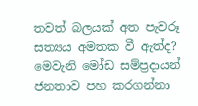තවත් බලයක් අත පැවරූ සත්‍යය අමතක වී ඇත්ද? මෙවැනි මෝඩ සම්ප්‍රදායන් ජනතාව පහ කරගන්නා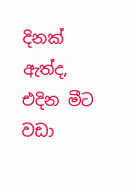දිනක් ඇත්ද, එදින මීට වඩා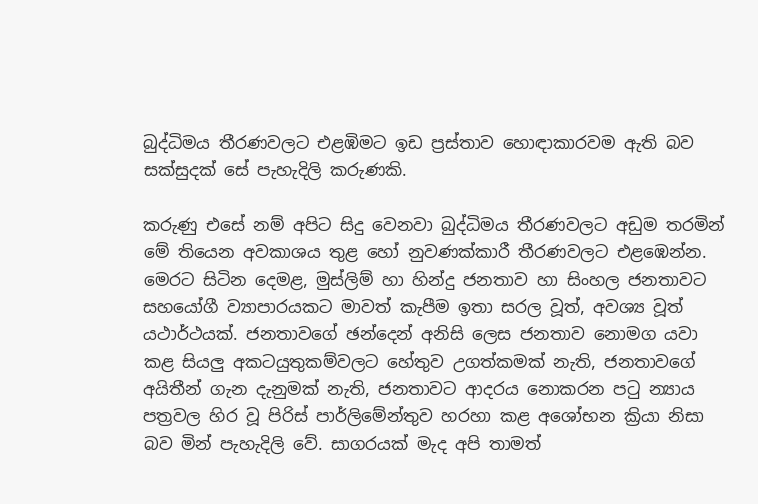බුද්ධිමය තීරණවලට එළඹිමට ඉඩ ප්‍රස්තාව හොඳාකාරවම ඇති බව සක්සුදක් සේ පැහැදිලි කරුණකි.

කරුණු එසේ නම් අපිට සිදු වෙනවා බුද්ධිමය තීරණවලට අඩුම තරමින් මේ තියෙන අවකාශය තුළ හෝ නුවණක්කාරී තීරණවලට එළඹෙන්න. මෙරට සිටින දෙමළ, මුස්ලිම් හා හින්දු ජනතාව හා සිංහල ජනතාවට සහයෝගී ව්‍යාපාරයකට මාවත් කැපීම ඉතා සරල වූත්, අවශ්‍ය වූත් යථාර්ථයක්. ජනතාවගේ ඡන්දෙන් අනිසි ලෙස ජනතාව නොමග යවා කළ සියලු අකටයුතුකම්වලට හේතුව උගත්කමක් නැති, ජනතාවගේ අයිතීන් ගැන දැනුමක් නැති, ජනතාවට ආදරය නොකරන පටු න්‍යාය පත්‍රවල හිර වූ පිරිස් පාර්ලිමේන්තුව හරහා කළ අශෝභන ක්‍රියා නිසා බව මින් පැහැදිලි වේ. සාගරයක් මැද අපි තාමත්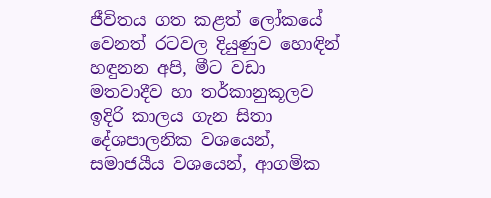ජීවිතය ගත කළත් ලෝකයේ වෙනත් රටවල දියුණුව හොඳින් හඳුනන අපි, මීට වඩා මතවාදීව හා තර්කානුකූලව ඉදිරි කාලය ගැන සිතා දේශපාලනික වශයෙන්, සමාජයීය වශයෙන්, ආගමික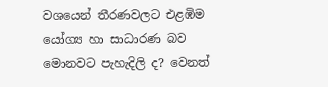වශයෙන් තීරණවලට එළඹිම යෝග්‍ය හා සාධාරණ බව මොනවට පැහැදිලි ද? වෙනත්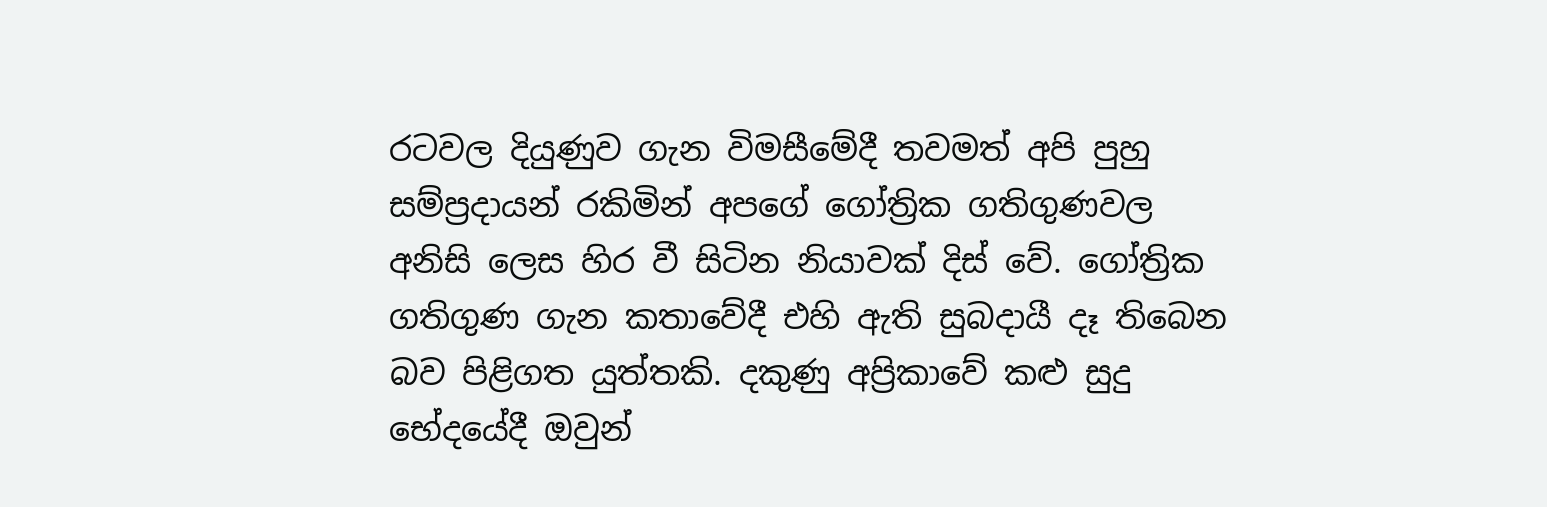රටවල දියුණුව ගැන විමසීමේදී තවමත් අපි පුහු සම්ප්‍රදායන් රකිමින් අපගේ ගෝත්‍රික ගතිගුණවල අනිසි ලෙස හිර වී සිටින නියාවක් දිස් වේ. ගෝත්‍රික ගතිගුණ ගැන කතාවේදී එහි ඇති සුබදායී දෑ තිබෙන බව පිළිගත යුත්තකි. දකුණු අප්‍රිකාවේ කළු සුදු භේදයේදී ඔවුන්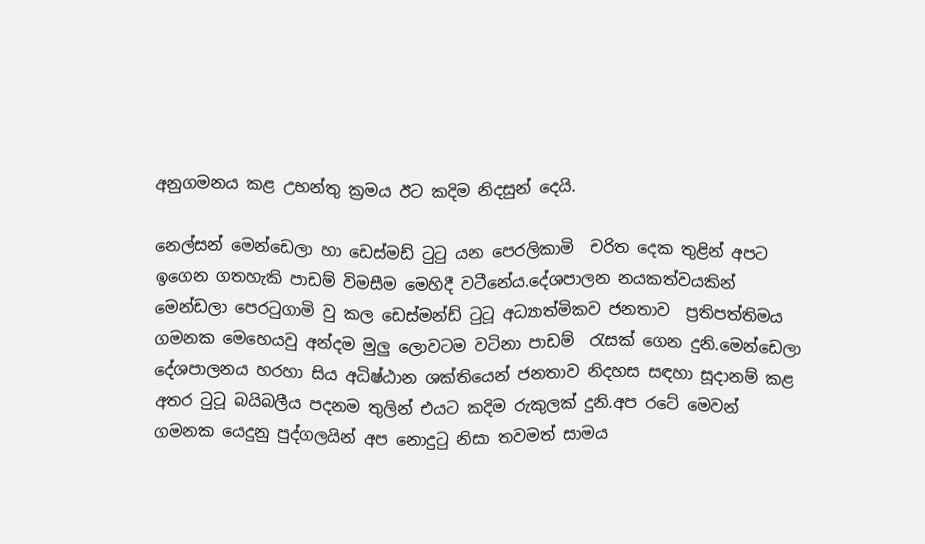අනුගමනය කළ උභන්තු ක්‍රමය ඊට කදිම නිදසුන් දෙයි.

නෙල්සන් මෙන්ඩෙලා හා ඩෙස්මඩ් ටුටු යන පෙරලිකාමි  චරිත දෙක තුළින් අපට ඉගෙන ගතහැකි පාඩම් විමසීම මෙහිදී වටීනේය.දේශපාලන නයකත්වයකින් මෙන්ඩලා පෙරටුගාමි වු කල ඩෙස්මන්ඩ් ටුටූ අධ්‍යාත්මිකව ජනතාව  ප්‍රතිපත්තිමය ගමනක මෙහෙයවු අන්දම මුලු ලොවටම වටිනා පාඩම්  රැසක් ගෙන දුනි.මෙන්ඩෙලා දේශපාලනය හරහා සිය අධිෂ්ඨාන ශක්තියෙන් ජනතාව නිදහස සඳහා සූදානම් කළ අතර ටුටූ බයිබලීය පදනම තුලින් එයට කදිම රුකුලක් දුනි.අප රටේ මෙවන් ගමනක යෙදුනු පුද්ගලයින් අප නොදුටු නිසා තවමත් සාමය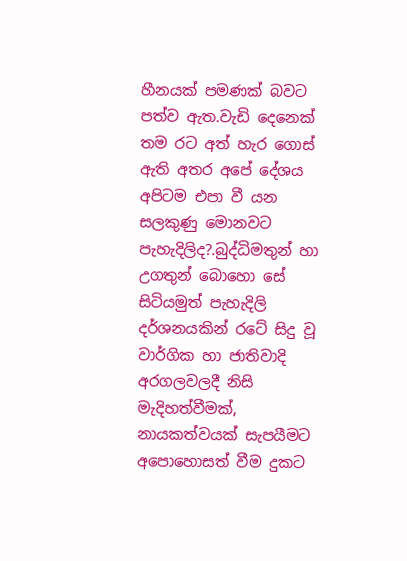හීනයක් පමණක් බවට පත්ව ඇත.වැඩි දෙනෙක් තම රට අත් හැර ගොස් ඇති අතර අපේ දේශය අපිටම එපා වී යන සලකුණු මොනවට පැහැදිලිද?.බුද්ධිමතුන් හා උගතුන් බොහො සේ සිටියමුත් පැහැදිලි දර්ශනයකින් රටේ සිදු වූ වාර්ගික හා ජාතිවාදි  අරගලවලදී නිසි මැදිහත්වීමක්, නායකත්වයක් සැපයීමට අපොහොසත් වීම දුකට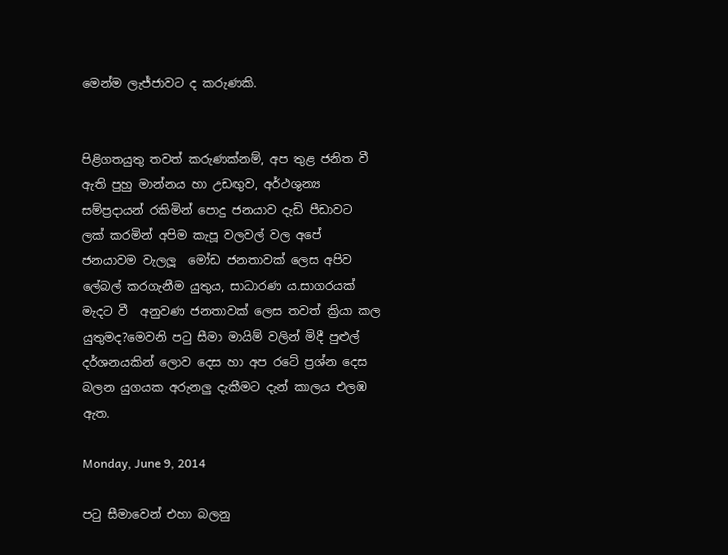මෙන්ම ලැජ්ජාවට ද කරුණකි.


පිළිගතයුතු තවත් කරුණක්නම්, අප තුළ ජනිත වී ඇති පුහු මාන්නය හා උඩඟුව, අර්ථශුන්‍ය සම්ප්‍රදායන් රකිමින් පොදු ජනයාව දැඩි පීඩාවට ලක් කරමින් අපිම කැපූ වලවල් වල අපේ ජනයාවම වැලලූ  මෝඩ ජනතාවක් ලෙස අපිව ලේබල් කරගැනීම යුතුය, සාධාරණ ය.සාගරයක් මැදට වී  අනුවණ ජනතාවක් ලෙස තවත් ක්‍රියා කල යුතුමද?මෙවනි පටු සීමා මායිම් වලින් මිදී පුළුල් දර්ශනයකින් ලොව දෙස හා අප රටේ ප්‍රශ්න දෙස බලන යුගයක අරුනලු දැකීමට දැන් කාලය එලඹ ඇත.

Monday, June 9, 2014

පටු සීමාවෙන් එහා බලනු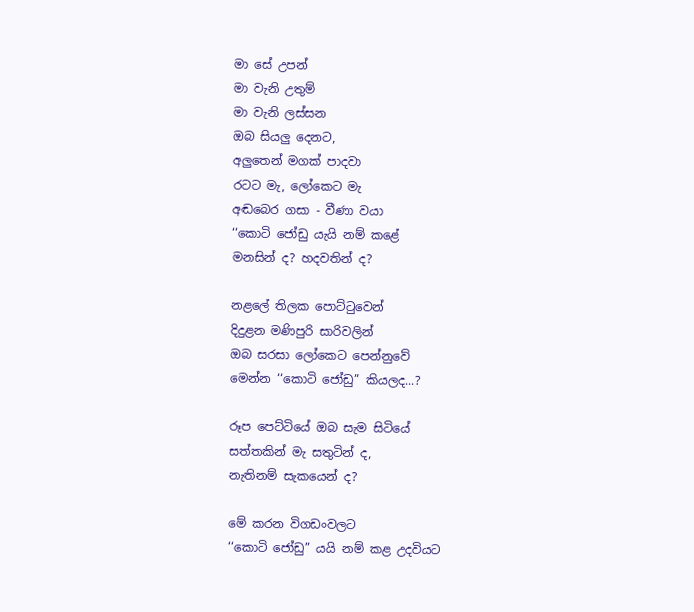මා සේ උපන්
මා වැනි උතුම්
මා වැනි ලස්සන
ඔබ සියලු දෙනට,
අලුතෙන් මගක් පාදවා
රටට මැ, ලෝකෙට මැ
අඬබෙර ගසා - වීණා වයා
‘‘කොටි ජෝඩු යැයි නම් කළේ
මනසින් ද? හදවතින් ද?

නළලේ තිලක පොට්ටුවෙන්
දිදුළන මණිපුරි සාරිවලින්
ඔබ සරසා ලෝකෙට පෙන්නුවේ
මෙන්න ‘‘කොටි ජෝඩු” කියලද...?

රූප පෙට්ටියේ ඔබ සැම සිටියේ
සත්තකින් මැ සතුටින් ද,
නැතිනම් සැකයෙන් ද?

මේ කරන විගඩංවලට
‘‘කොටි ජෝඩු” යයි නම් කළ උදවියට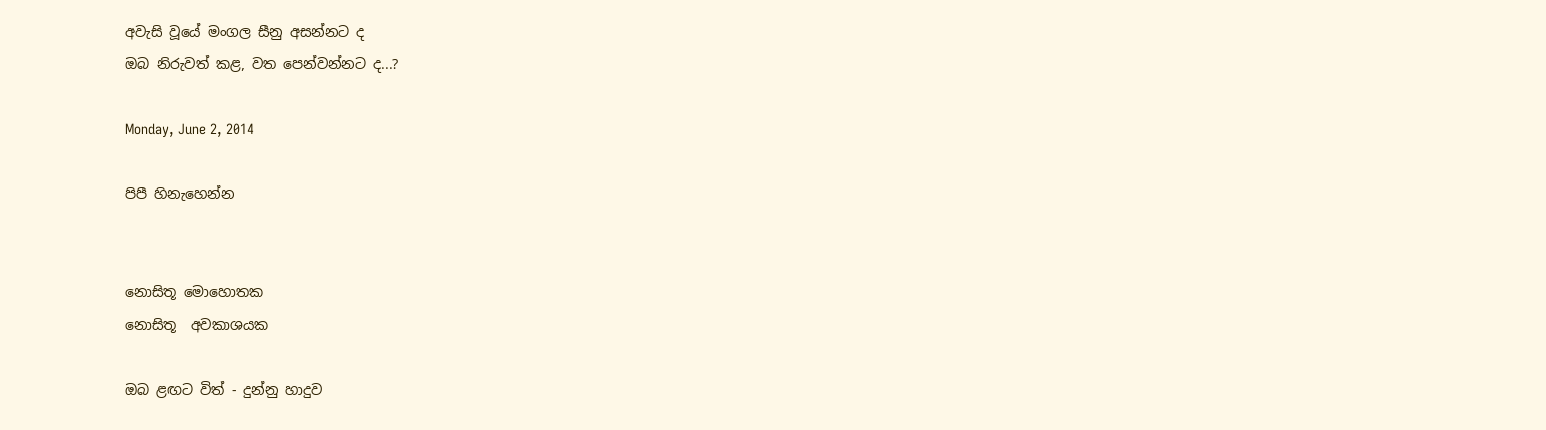අවැසි වූයේ මංගල සීනු අසන්නට ද
ඔබ නිරුවත් කළ, වත පෙන්වන්නට ද...?

Monday, June 2, 2014

පිපී හිනැහෙන්න


නොසිතූ මොහොතක
නොසිතූ  අවකාශයක

ඔබ ළඟට විත් - දුන්නු හාදුව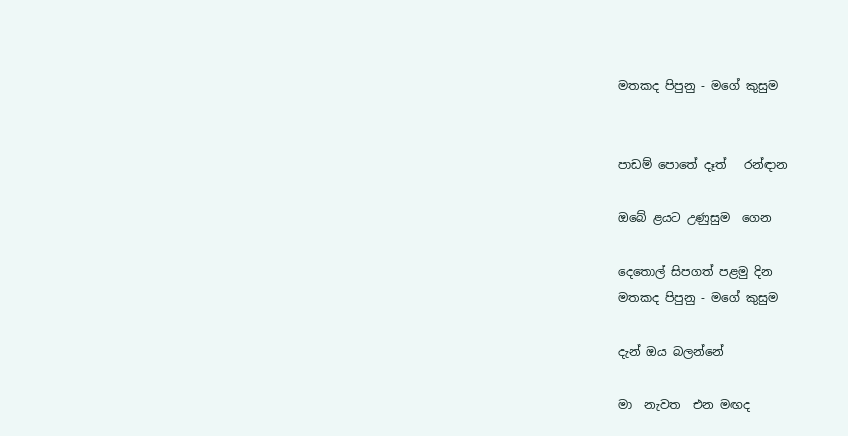මතකද පිපුනු - මගේ කුසුම


පාඩම් පොතේ දෑත්   රන්ඳාන

ඔබේ ළයට උණුසුම  ගෙන

දෙතොල් සිපගත් පළමු දින
මතකද පිපුනු - මගේ කුසුම

දැන් ඔය බලන්නේ

මා  නැවත  එන මඟද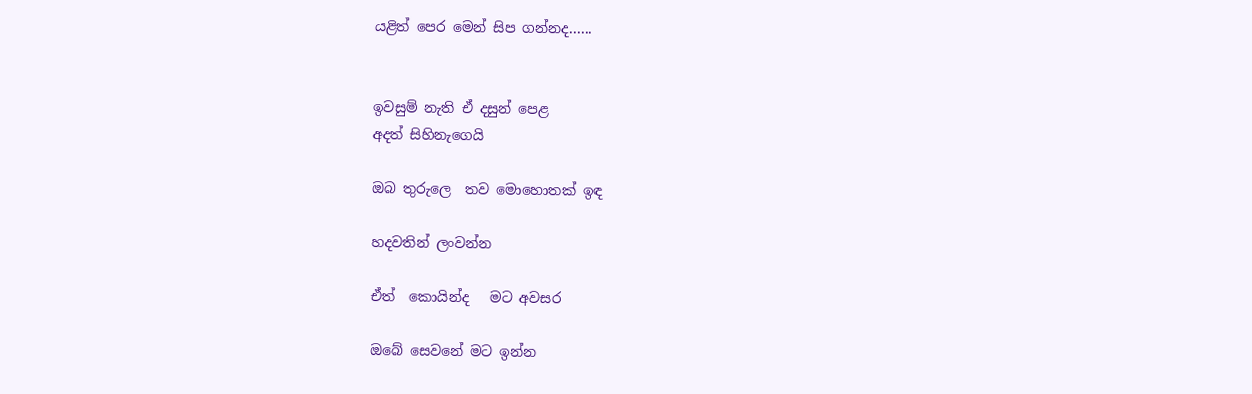යළිත් පෙර මෙන් සිප ගන්නද......


ඉවසුම් නැති ඒ දසුන් පෙළ
අදත් සිහිනැගෙයි

ඔබ තුරුලෙ  තව මොහොතක් ඉඳ

හදවතින් ලංවන්න

ඒත්  කොයින්ද   මට අවසර

ඔබේ සෙවනේ මට ඉන්න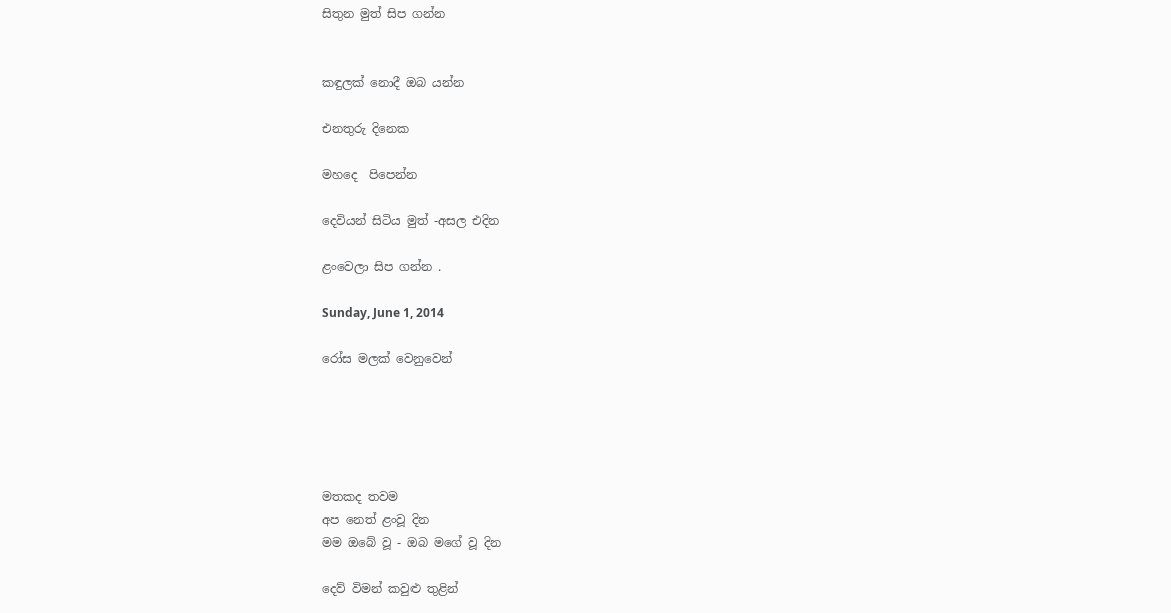සිතුන මුත් සිප ගන්න


කඳුලක් නොදී ඔබ යන්න

එනතුරු දිනෙක

මහදෙ  පිපෙන්න

දෙවියන් සිටිය මුත් -අසල එදින

ළංවෙලා සිප ගන්න .

Sunday, June 1, 2014

රෝස මලක් වෙනුවෙන්





මතකද තවම
අප නෙත් ළංවූ දින
මම ඔබේ වූ - ඔබ මගේ වූ දින

දෙව් විමන් කවුළු තුළින්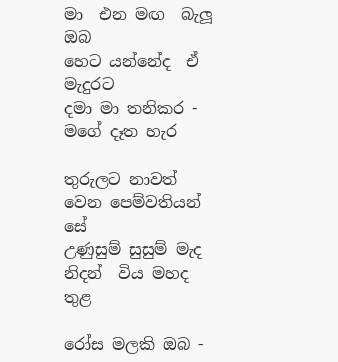මා  එන මඟ  බැලූ ඔබ
හෙට යන්නේද  ඒ මැදුරට
දමා මා තනිකර - මගේ දෑත හැර

තුරුලට නාවත්
වෙන පෙම්වතියන් සේ
උණුසුම් සුසුම් මැද
නිදන්  විය මහද තුළ

රෝස මලකි ඔබ -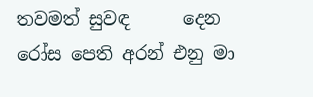තවමත් සුවඳ      දෙන
රෝස පෙති අරන් එනු මා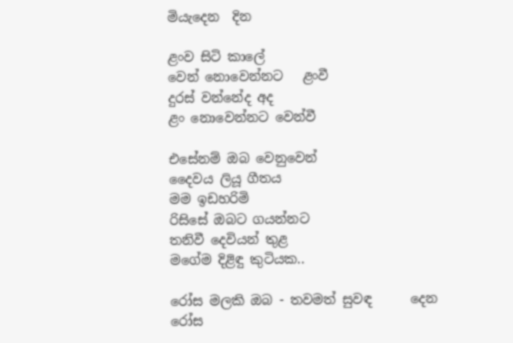මියැදෙන  දින

ළංව සිටි කාලේ
වෙන් නොවෙන්නට   ළංවී
දුරස් වන්නේද අද
ළං නොවෙන්නට වෙන්වී

එසේනම් ඔබ වෙනුවෙන්
දෛවය ලියූ ගීතය
මම ඉඩහරිමි
රිසිසේ ඔබට ගයන්නට
තනිවී දෙවියන් තුළ
මගේම දිළිඳු කුටියක..

රෝස මලකි ඔබ - තවමත් සුවඳ      දෙන
රෝස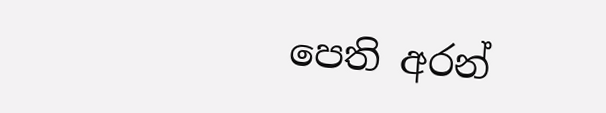පෙති අරන්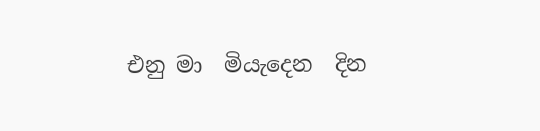එනු මා  මියැදෙන  දින